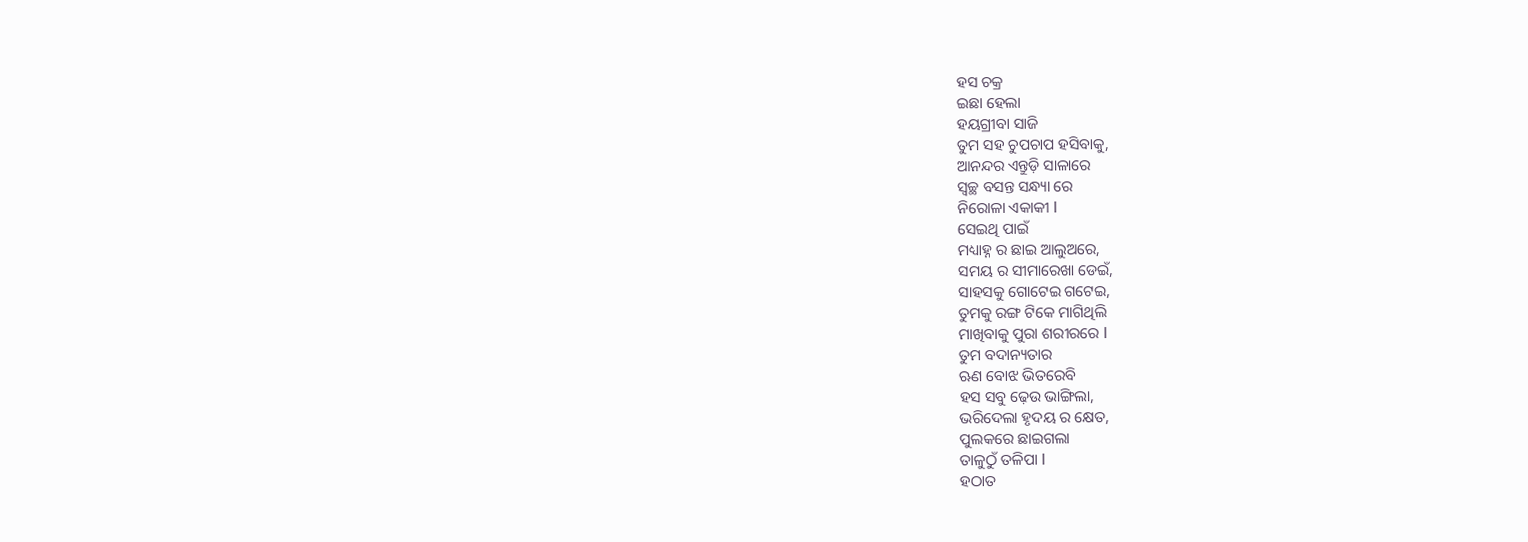ହସ ଚକ୍ର
ଇଛା ହେଲା
ହୟଗ୍ରୀବା ସାଜି
ତୁମ ସହ ଚୁପଚାପ ହସିବାକୁ,
ଆନନ୍ଦର ଏନ୍ତୁଡ଼ି ସାଳାରେ
ସ୍ୱଚ୍ଛ ବସନ୍ତ ସନ୍ଧ୍ୟା ରେ
ନିରୋଳା ଏକାକୀ l
ସେଇଥି ପାଇଁ
ମଧ୍ୟାହ୍ନ ର ଛାଇ ଆଲୁଅରେ,
ସମୟ ର ସୀମାରେଖା ଡେଇଁ,
ସାହସକୁ ଗୋଟେଇ ଗଟେଇ,
ତୁମକୁ ରଙ୍ଗ ଟିକେ ମାଗିଥିଲି
ମାଖିବାକୁ ପୁରା ଶରୀରରେ l
ତୁମ ବଦାନ୍ୟତାର
ଋଣ ବୋଝ ଭିତରେବି
ହସ ସବୁ ଢ଼େଉ ଭାଙ୍ଗିଲା,
ଭରିଦେଲା ହୃଦୟ ର କ୍ଷେତ,
ପୁଲକରେ ଛାଇଗଲା
ତାଳୁଠୁଁ ତଳିପା l
ହଠାତ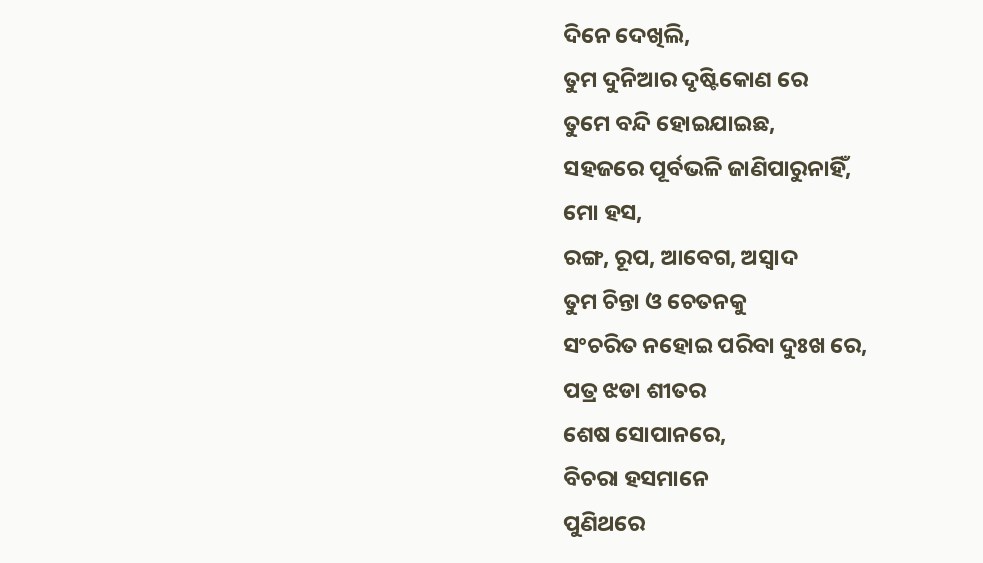ଦିନେ ଦେଖିଲି,
ତୁମ ଦୁନିଆର ଦୃଷ୍ଟିକୋଣ ରେ
ତୁମେ ବନ୍ଦି ହୋଇଯାଇଛ,
ସହଜରେ ପୂର୍ବଭଳି ଜାଣିପାରୁନାହିଁ,
ମୋ ହସ,
ରଙ୍ଗ, ରୂପ, ଆବେଗ, ଅସ୍ୱାଦ
ତୁମ ଚିନ୍ତା ଓ ଚେତନକୁ
ସଂଚରିତ ନହୋଇ ପରିବା ଦୁଃଖ ରେ,
ପତ୍ର ଝଡା ଶୀତର
ଶେଷ ସୋପାନରେ,
ବିଚରା ହସମାନେ
ପୁଣିଥରେ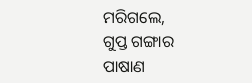ମରିଗଲେ,
ଗୁପ୍ତ ଗଙ୍ଗାର
ପାଷାଣ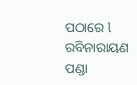ପଠାରେ l
ରବିନାରାୟଣ ପଣ୍ଡା